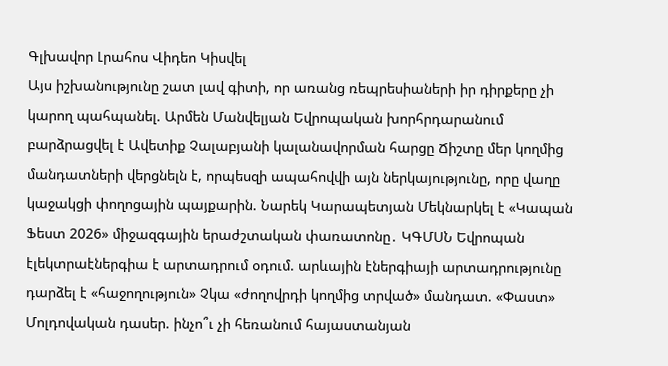Գլխավոր Լրահոս Վիդեո Կիսվել
Այս իշխանությունը շատ լավ գիտի, որ առանց ռեպրեսիաների իր դիրքերը չի կարող պահպանել. Արմեն Մանվելյան Եվրոպական խորհրդարանում բարձրացվել է Ավետիք Չալաբյանի կալանավորման հարցը Ճիշտը մեր կողմից մանդատների վերցնելն է, որպեսզի ապահովվի այն ներկայությունը, որը վաղը կաջակցի փողոցային պայքարին. Նարեկ Կարապետյան Մեկնարկել է «Կապան Ֆեստ 2026» միջազգային երաժշտական փառատոնը․ ԿԳՄՍՆ Եվրոպան էլեկտրաէներգիա է արտադրում օդում. արևային էներգիայի արտադրությունը դարձել է «հաջողություն» Չկա «ժողովրդի կողմից տրված» մանդատ. «Փաստ» Մոլդովական դասեր. ինչո՞ւ չի հեռանում հայաստանյան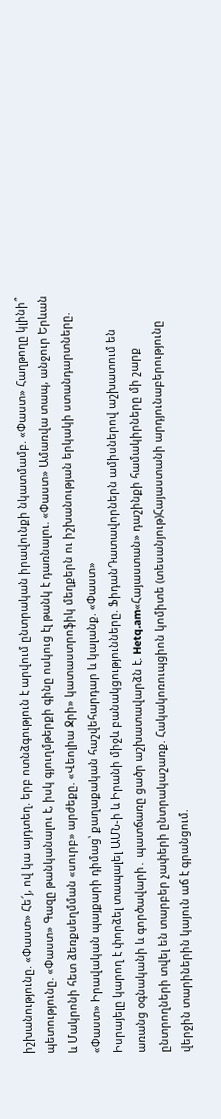իշխանությունը. «Փաստ» Հե՜յ, ով կա այդտեղ. երբ ոտնձգություն է արվում ընտրական իրավունքի նկատմամբ. «Փաստ» Հաղթողը կլինի՞ պետությունը. «Փաստ» Գազը թանկանալու է, իսկ գյուղմթերքի գինը ոսկուց էլ թանկ է դառնալու. «Փաստ» Ամառվա տապ, անջուր Երևան և Մակրոնի հետ ձեռքսեղմման «սուրբ» արժեքը. «Վեոլիա Ջրի» կատաստրոֆիկ մեղքերն ու իշխանության երկակի ստանդարտները. «Փաստ» Իրավական պայքարի դիմաց՝ քաղաքական հաշվեհարդար և կալանք. «Փաստ»
Իսրայելը կարող է փորձել տապալել ԱՄՆ-ի և Իրանի միջև բանակցությունները. ՖիդանԴատավորներն ամիսներով աշխատում են առանց օգնականի և գործավարի․ պատճառը ցածր աշխատավարձն է. Hetq.am«Հայաստան» դաշինքի համակիրները մի շարք ընտրողների տվել են տարբեր չափերի ընտրակաշառք. Հակակոռուպցիոն կոմիտե (տեսանյութ)Հայաստանի արդյունաբերությունը վերջին տարիներին կայուն աճ է գրանցում.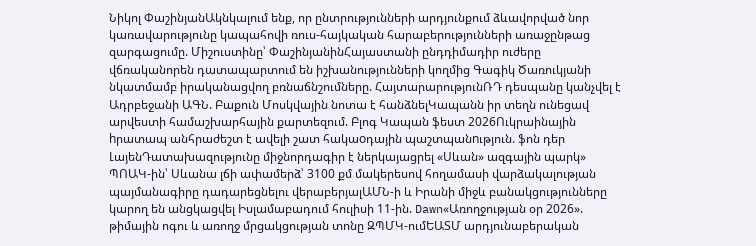Նիկոլ ՓաշինյանԱկնկալում ենք, որ ընտրությունների արդյունքում ձևավորված նոր կառավարությունը կապահովի ռուս-հայկական հարաբերությունների առաջընթաց զարգացումը. Միշուստինը՝ ՓաշինյանինՀայաստանի ընդդիմադիր ուժերը վճռականորեն դատապարտում են իշխանությունների կողմից Գագիկ Ծառուկյանի նկատմամբ իրականացվող բռնաճնշումները. ՀայտարարությունՌԴ դեսպանը կանչվել է Ադրբեջանի ԱԳՆ. Բաքուն Մոսկվային նոտա է հանձնելԿապանն իր տեղն ունեցավ արվեստի համաշխարհային քարտեզում. Բլոգ Կապան ֆեստ 2026Ուկրաինային hրատապ անհրաժեշտ է ավելի շատ հակաoդային պաշտպանnւթյուն. ֆոն դեր ԼայենԴատախազությունը միջնորդագիր է ներկայացրել «Սևան» ազգային պարկ» ՊՈԱԿ-ին՝ Սևանա լճի ափամերձ՝ 3100 քմ մակերեսով հողամասի վարձակալության պայմանագիրը դադարեցնելու վերաբերյալԱՄՆ-ի և Իրանի միջև բանակցությունները կարող են անցկացվել Իսլամաբադում հուլիսի 11-ին. Dawn«Առողջության օր 2026». թիմային ոգու և առողջ մրցակցության տոնը ԶՊՄԿ-ումԵԱՏՄ արդյունաբերական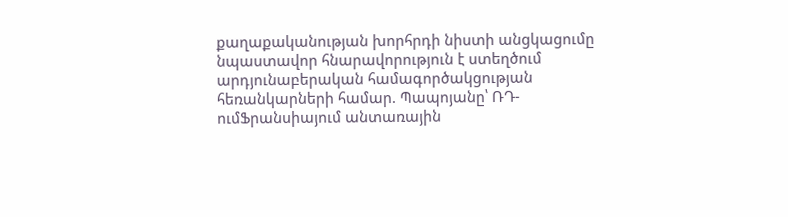քաղաքականության խորհրդի նիստի անցկացումը նպաստավոր հնարավորություն է ստեղծում արդյունաբերական համագործակցության հեռանկարների համար. Պապոյանը՝ ՌԴ-ումՖրանսիայում անտառային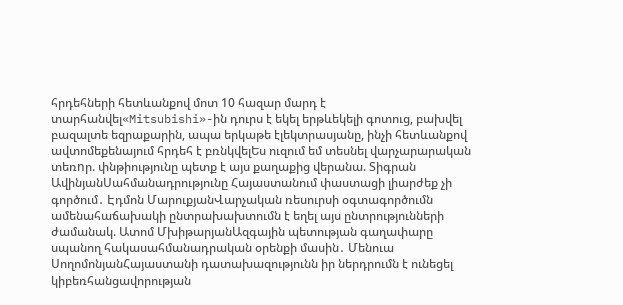հրդեհների հետևանքով մոտ 10 հազար մարդ է տարհանվել«Mitsubishi»-ին դուրս է եկել երթևեկելի գոտուց, բախվել բազալտե եզրաքարին, ապա երկաթե էլեկտրասյանը, ինչի հետևանքով ավտոմեքենայում հրդեհ է բռնկվելԵս ուզում եմ տեսնել վարչարարական տեռnր. փնթիությունը պետք է այս քաղաքից վերանա. Տիգրան ԱվինյանՍահմանադրությունը Հայաստանում փաստացի լիարժեք չի գործում․ Էդմոն ՄարուքյանՎարչական ռեսուրսի օգտագործումն ամենահաճախակի ընտրախախտումն է եղել այս ընտրությունների ժամանակ. Ատոմ ՄխիթարյանԱզգային պետության գաղափարը սպանող հակասահմանադրական օրենքի մասին․ Մենուա ՍողոմոնյանՀայաստանի դատախազությունն իր ներդրումն է ունեցել կիբեռհանցավորության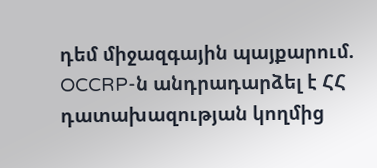դեմ միջազգային պայքարում. OCCRP-ն անդրադարձել է ՀՀ դատախազության կողմից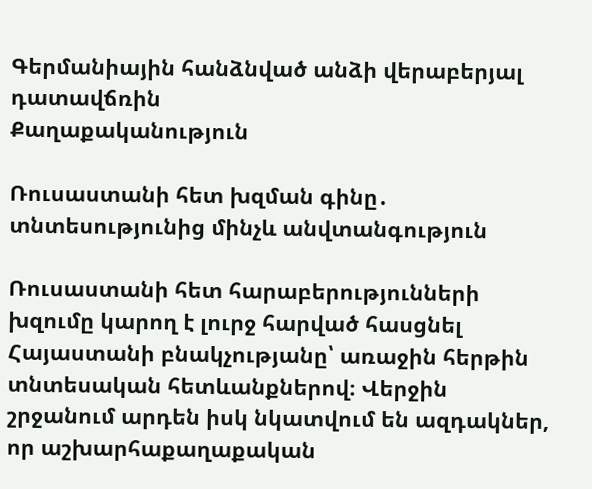Գերմանիային հանձնված անձի վերաբերյալ դատավճռին
Քաղաքականություն

Ռուսաստանի հետ խզման գինը․ տնտեսությունից մինչև անվտանգություն

Ռուսաստանի հետ հարաբերությունների խզումը կարող է լուրջ հարված հասցնել Հայաստանի բնակչությանը՝ առաջին հերթին տնտեսական հետևանքներով։ Վերջին շրջանում արդեն իսկ նկատվում են ազդակներ, որ աշխարհաքաղաքական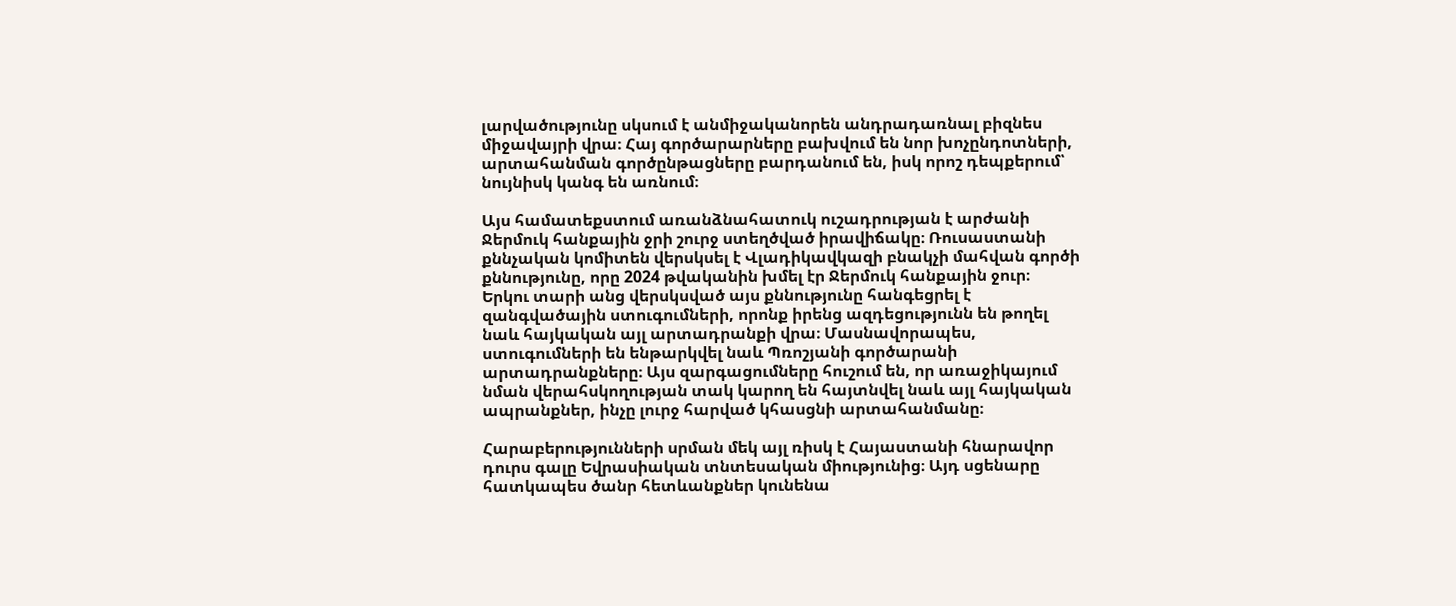լարվածությունը սկսում է անմիջականորեն անդրադառնալ բիզնես միջավայրի վրա։ Հայ գործարարները բախվում են նոր խոչընդոտների, արտահանման գործընթացները բարդանում են, իսկ որոշ դեպքերում՝ նույնիսկ կանգ են առնում։

Այս համատեքստում առանձնահատուկ ուշադրության է արժանի Ջերմուկ հանքային ջրի շուրջ ստեղծված իրավիճակը։ Ռուսաստանի քննչական կոմիտեն վերսկսել է Վլադիկավկազի բնակչի մահվան գործի քննությունը, որը 2024 թվականին խմել էր Ջերմուկ հանքային ջուր։ Երկու տարի անց վերսկսված այս քննությունը հանգեցրել է զանգվածային ստուգումների, որոնք իրենց ազդեցությունն են թողել նաև հայկական այլ արտադրանքի վրա։ Մասնավորապես, ստուգումների են ենթարկվել նաև Պռոշյանի գործարանի արտադրանքները։ Այս զարգացումները հուշում են, որ առաջիկայում նման վերահսկողության տակ կարող են հայտնվել նաև այլ հայկական ապրանքներ, ինչը լուրջ հարված կհասցնի արտահանմանը։

Հարաբերությունների սրման մեկ այլ ռիսկ է Հայաստանի հնարավոր դուրս գալը Եվրասիական տնտեսական միությունից։ Այդ սցենարը հատկապես ծանր հետևանքներ կունենա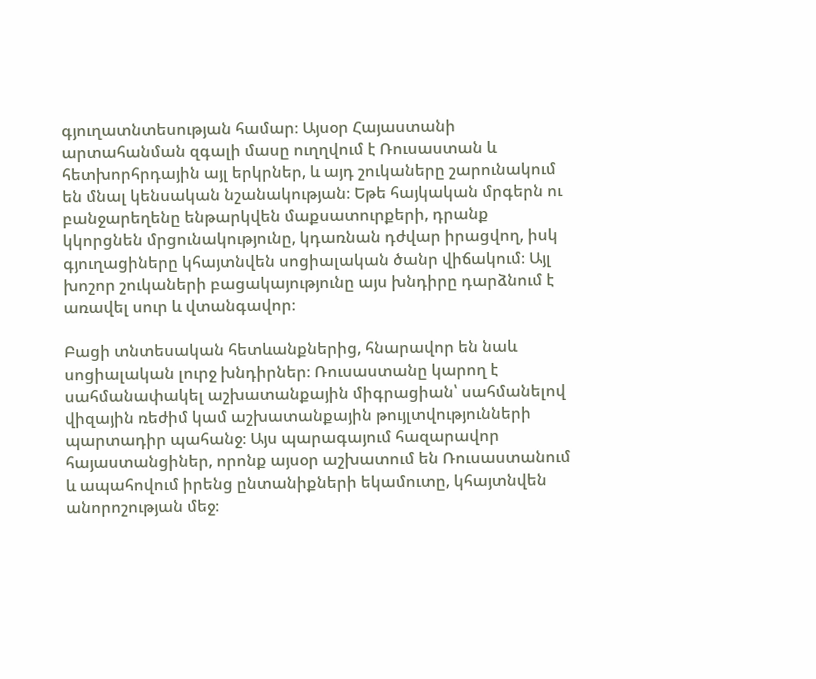գյուղատնտեսության համար։ Այսօր Հայաստանի արտահանման զգալի մասը ուղղվում է Ռուսաստան և հետխորհրդային այլ երկրներ, և այդ շուկաները շարունակում են մնալ կենսական նշանակության։ Եթե հայկական մրգերն ու բանջարեղենը ենթարկվեն մաքսատուրքերի, դրանք կկորցնեն մրցունակությունը, կդառնան դժվար իրացվող, իսկ գյուղացիները կհայտնվեն սոցիալական ծանր վիճակում։ Այլ խոշոր շուկաների բացակայությունը այս խնդիրը դարձնում է առավել սուր և վտանգավոր։

Բացի տնտեսական հետևանքներից, հնարավոր են նաև սոցիալական լուրջ խնդիրներ։ Ռուսաստանը կարող է սահմանափակել աշխատանքային միգրացիան՝ սահմանելով վիզային ռեժիմ կամ աշխատանքային թույլտվությունների պարտադիր պահանջ։ Այս պարագայում հազարավոր հայաստանցիներ, որոնք այսօր աշխատում են Ռուսաստանում և ապահովում իրենց ընտանիքների եկամուտը, կհայտնվեն անորոշության մեջ։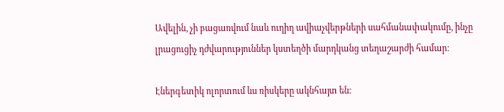Ավելին, չի բացառվում նաև ուղիղ ավիաչվերթների սահմանափակումը, ինչը լրացուցիչ դժվարություններ կստեղծի մարդկանց տեղաշարժի համար։

Էներգետիկ ոլորտում ևս ռիսկերը ակնհայտ են։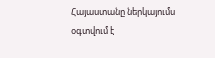Հայաստանը ներկայումս օգտվում է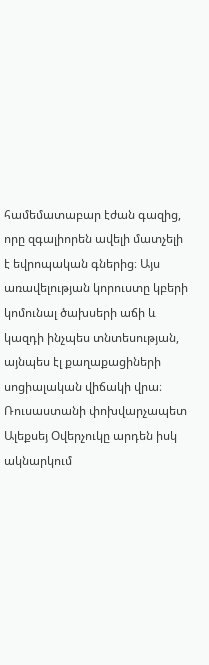համեմատաբար էժան գազից, որը զգալիորեն ավելի մատչելի է եվրոպական գներից։ Այս առավելության կորուստը կբերի կոմունալ ծախսերի աճի և կազդի ինչպես տնտեսության, այնպես էլ քաղաքացիների սոցիալական վիճակի վրա։ Ռուսաստանի փոխվարչապետ Ալեքսեյ Օվերչուկը արդեն իսկ ակնարկում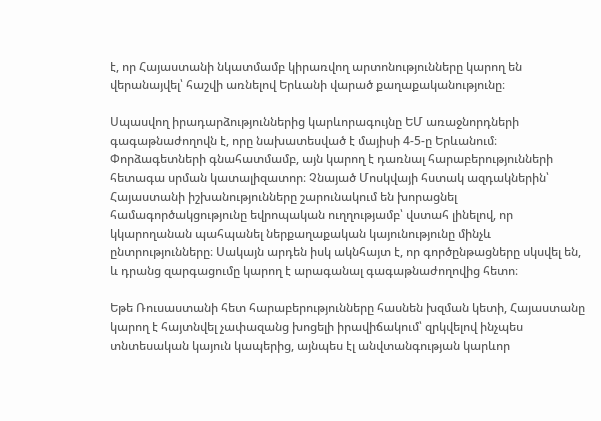է, որ Հայաստանի նկատմամբ կիրառվող արտոնությունները կարող են վերանայվել՝ հաշվի առնելով Երևանի վարած քաղաքականությունը։

Սպասվող իրադարձություններից կարևորագույնը ԵՄ առաջնորդների գագաթնաժողովն է, որը նախատեսված է մայիսի 4-5-ը Երևանում։ Փորձագետների գնահատմամբ, այն կարող է դառնալ հարաբերությունների հետագա սրման կատալիզատոր։ Չնայած Մոսկվայի հստակ ազդակներին՝ Հայաստանի իշխանությունները շարունակում են խորացնել համագործակցությունը եվրոպական ուղղությամբ՝ վստահ լինելով, որ կկարողանան պահպանել ներքաղաքական կայունությունը մինչև ընտրությունները։ Սակայն արդեն իսկ ակնհայտ է, որ գործընթացները սկսվել են, և դրանց զարգացումը կարող է արագանալ գագաթնաժողովից հետո։

Եթե Ռուսաստանի հետ հարաբերությունները հասնեն խզման կետի, Հայաստանը կարող է հայտնվել չափազանց խոցելի իրավիճակում՝ զրկվելով ինչպես տնտեսական կայուն կապերից, այնպես էլ անվտանգության կարևոր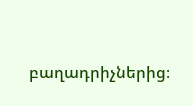բաղադրիչներից։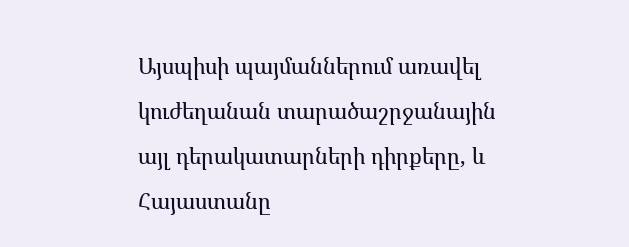Այսպիսի պայմաններում առավել կուժեղանան տարածաշրջանային այլ դերակատարների դիրքերը, և Հայաստանը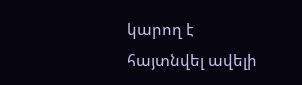կարող է հայտնվել ավելի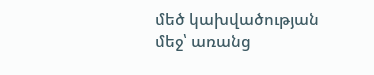մեծ կախվածության մեջ՝ առանց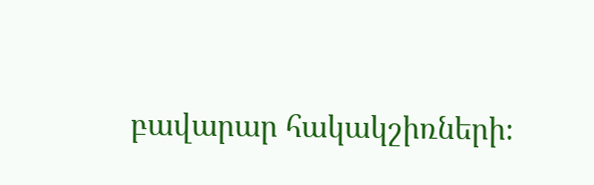բավարար հակակշիռների։